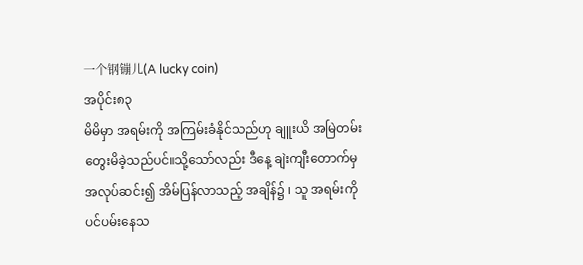一个钢镚儿(A lucky coin)
အပိုင်း၈၃
မိမိမှာ အရမ်းကို အကြမ်းခံနိုင်သည်ဟု ချူးယိ အမြဲတမ်း တွေးမိခဲ့သည်ပင်။သို့သော်လည်း ဒီနေ့ ချဲးကျီးတောက်မှ အလုပ်ဆင်း၍ အိမ်ပြန်လာသည့် အချိန်၌ ၊ သူ အရမ်းကို ပင်ပမ်းနေသ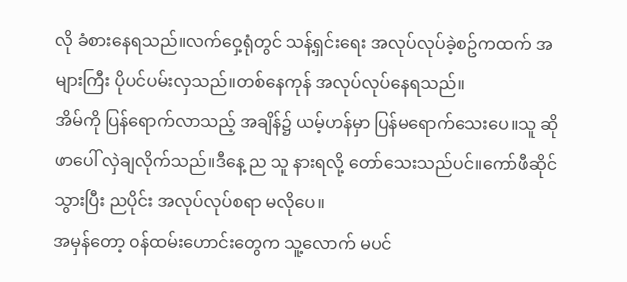လို ခံစားနေရသည်။လက်ဝှေ့ရုံတွင် သန့်ရှင်းရေး အလုပ်လုပ်ခဲ့စဥ်ကထက် အများကြီး ပိုပင်ပမ်းလှသည်။တစ်နေကုန် အလုပ်လုပ်နေရသည်။
အိမ်ကို ပြန်ရောက်လာသည့် အချိန်၌ ယမ့်ဟန်မှာ ပြန်မရောက်သေးပေ။သူ ဆိုဖာပေါ် လှဲချလိုက်သည်။ဒီနေ့ ည သူ နားရလို့ တော်သေးသည်ပင်။ကော်ဖီဆိုင်သွားပြီး ညပိုင်း အလုပ်လုပ်စရာ မလိုပေ။
အမှန်တော့ ၀န်ထမ်းဟောင်းတွေက သူ့လောက် မပင်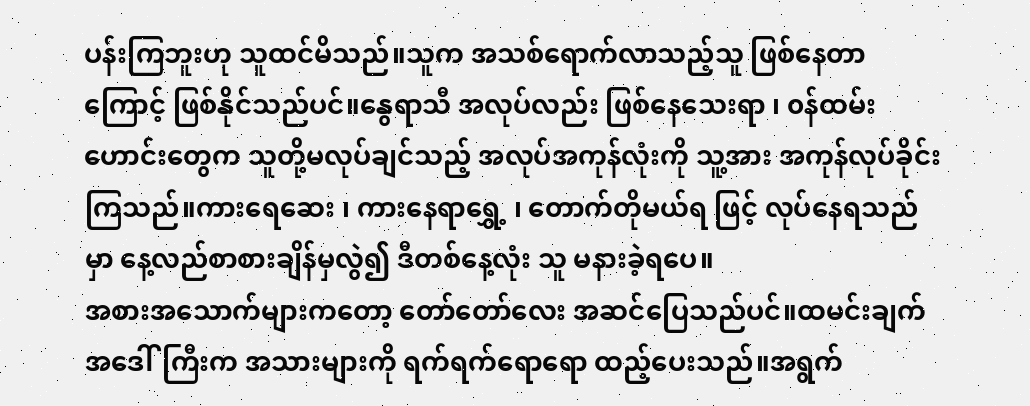ပန်းကြဘူးဟု သူထင်မိသည်။သူက အသစ်ရောက်လာသည့်သူ ဖြစ်နေတာကြောင့် ဖြစ်နိုင်သည်ပင်။နွေရာသီ အလုပ်လည်း ဖြစ်နေသေးရာ ၊ ၀န်ထမ်းဟောင်းတွေက သူတို့မလုပ်ချင်သည့် အလုပ်အကုန်လုံးကို သူ့အား အကုန်လုပ်ခိုင်းကြသည်။ကားရေဆေး ၊ ကားနေရာရွှေ့ ၊ တောက်တိုမယ်ရ ဖြင့် လုပ်နေရသည်မှာ နေ့လည်စာစားချိန်မှလွဲ၍ ဒီတစ်နေ့လုံး သူ မနားခဲ့ရပေ။
အစားအသောက်များကတော့ တော်တော်လေး အဆင်ပြေသည်ပင်။ထမင်းချက် အဒေါ်ကြီးက အသားများကို ရက်ရက်ရောရော ထည့်ပေးသည်။အရွက်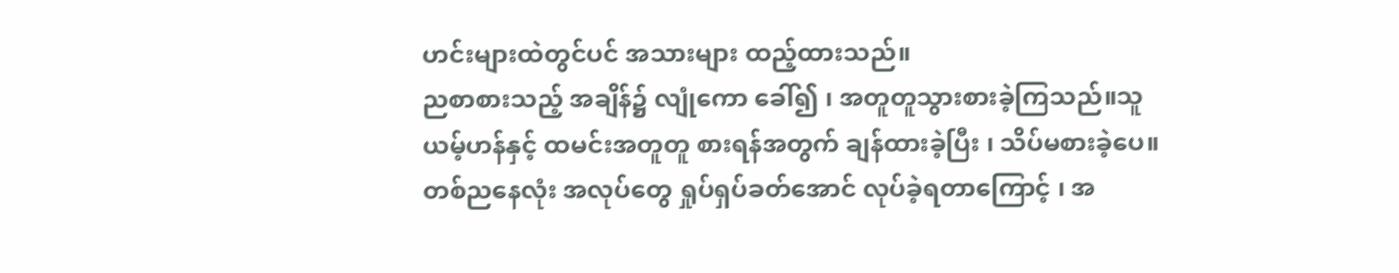ဟင်းများထဲတွင်ပင် အသားများ ထည့်ထားသည်။
ညစာစားသည့် အချိန်၌ လျုံကော ခေါ်၍ ၊ အတူတူသွားစားခဲ့ကြသည်။သူ ယမ့်ဟန်နှင့် ထမင်းအတူတူ စားရန်အတွက် ချန်ထားခဲ့ပြီး ၊ သိပ်မစားခဲ့ပေ။တစ်ညနေလုံး အလုပ်တွေ ရှုပ်ရှပ်ခတ်အောင် လုပ်ခဲ့ရတာကြောင့် ၊ အ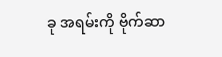ခု အရမ်းကို ဗိုက်ဆာ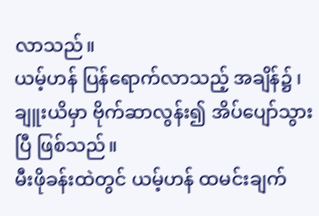လာသည်။
ယမ့်ဟန် ပြန်ရောက်လာသည့် အချိန်၌ ၊ ချူးယိမှာ ဗိုက်ဆာလွန်း၍ အိပ်ပျော်သွားပြီ ဖြစ်သည်။
မီးဖိုခန်းထဲတွင် ယမ့်ဟန် ထမင်းချက်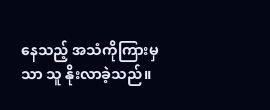နေသည့် အသံကိုကြားမှသာ သူ နိုးလာခဲ့သည်။